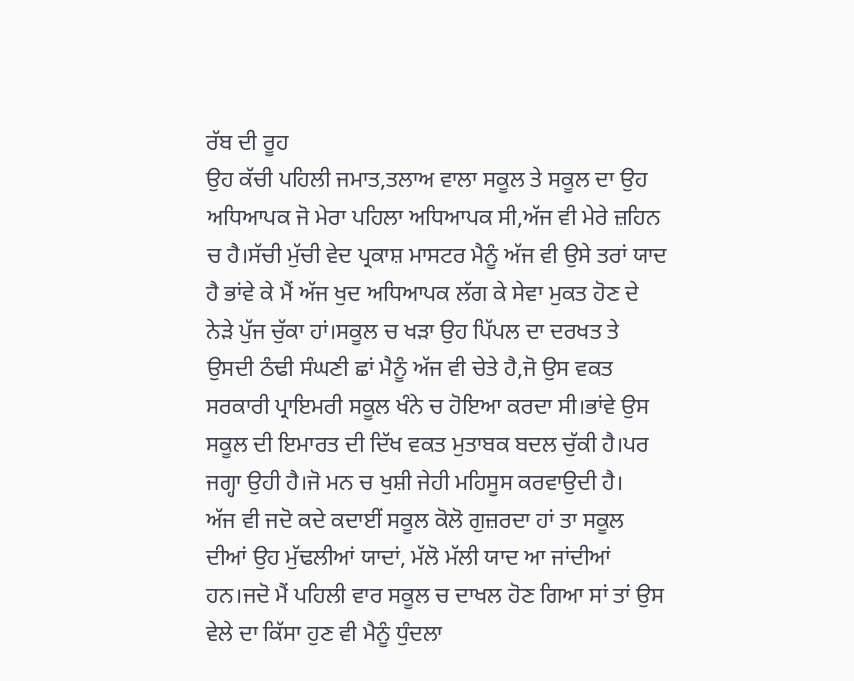ਰੱਬ ਦੀ ਰੂਹ
ਉਹ ਕੱਚੀ ਪਹਿਲੀ ਜਮਾਤ,ਤਲਾਅ ਵਾਲਾ ਸਕੂਲ ਤੇ ਸਕੂਲ ਦਾ ਉਹ ਅਧਿਆਪਕ ਜੋ ਮੇਰਾ ਪਹਿਲਾ ਅਧਿਆਪਕ ਸੀ,ਅੱਜ ਵੀ ਮੇਰੇ ਜ਼ਹਿਨ ਚ ਹੈ।ਸੱਚੀ ਮੁੱਚੀ ਵੇਦ ਪ੍ਰਕਾਸ਼ ਮਾਸਟਰ ਮੈਨੂੰ ਅੱਜ ਵੀ ਉਸੇ ਤਰਾਂ ਯਾਦ ਹੈ ਭਾਂਵੇ ਕੇ ਮੈਂ ਅੱਜ ਖੁਦ ਅਧਿਆਪਕ ਲੱਗ ਕੇ ਸੇਵਾ ਮੁਕਤ ਹੋਣ ਦੇ ਨੇੜੇ ਪੁੱਜ ਚੁੱਕਾ ਹਾਂ।ਸਕੂਲ ਚ ਖੜਾ ਉਹ ਪਿੱਪਲ ਦਾ ਦਰਖਤ ਤੇ ਉਸਦੀ ਠੰਢੀ ਸੰਘਣੀ ਛਾਂ ਮੈਨੂੰ ਅੱਜ ਵੀ ਚੇਤੇ ਹੈ,ਜੋ ਉਸ ਵਕਤ ਸਰਕਾਰੀ ਪ੍ਰਾਇਮਰੀ ਸਕੂਲ ਖੰਨੇ ਚ ਹੋਇਆ ਕਰਦਾ ਸੀ।ਭਾਂਵੇ ਉਸ ਸਕੂਲ ਦੀ ਇਮਾਰਤ ਦੀ ਦਿੱਖ ਵਕਤ ਮੁਤਾਬਕ ਬਦਲ ਚੁੱਕੀ ਹੈ।ਪਰ ਜਗ੍ਹਾ ਉਹੀ ਹੈ।ਜੋ ਮਨ ਚ ਖੁਸ਼ੀ ਜੇਹੀ ਮਹਿਸੂਸ ਕਰਵਾਉਦੀ ਹੈ।
ਅੱਜ ਵੀ ਜਦੋ ਕਦੇ ਕਦਾਈਂ ਸਕੂਲ ਕੋਲੋ ਗੁਜ਼ਰਦਾ ਹਾਂ ਤਾ ਸਕੂਲ ਦੀਆਂ ਉਹ ਮੁੱਢਲੀਆਂ ਯਾਦਾਂ, ਮੱਲੋ ਮੱਲੀ ਯਾਦ ਆ ਜਾਂਦੀਆਂ ਹਨ।ਜਦੋ ਮੈਂ ਪਹਿਲੀ ਵਾਰ ਸਕੂਲ ਚ ਦਾਖਲ ਹੋਣ ਗਿਆ ਸਾਂ ਤਾਂ ਉਸ ਵੇਲੇ ਦਾ ਕਿੱਸਾ ਹੁਣ ਵੀ ਮੈਨੂੰ ਧੁੰਦਲਾ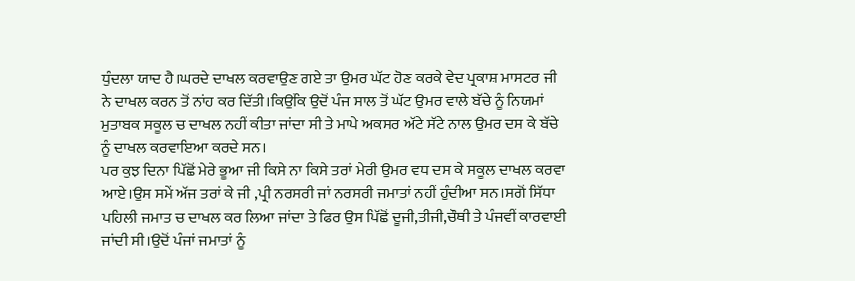ਧੁੰਦਲਾ ਯਾਦ ਹੈ।ਘਰਦੇ ਦਾਖਲ ਕਰਵਾਉਣ ਗਏ ਤਾ ਉਮਰ ਘੱਟ ਹੋਣ ਕਰਕੇ ਵੇਦ ਪ੍ਰਕਾਸ਼ ਮਾਸਟਰ ਜੀ ਨੇ ਦਾਖਲ ਕਰਨ ਤੋਂ ਨਾਂਹ ਕਰ ਦਿੱਤੀ।ਕਿਉਂਕਿ ਉਦੋਂ ਪੰਜ ਸਾਲ ਤੋਂ ਘੱਟ ਉਮਰ ਵਾਲੇ ਬੱਚੇ ਨੂੰ ਨਿਯਮਾਂ ਮੁਤਾਬਕ ਸਕੂਲ ਚ ਦਾਖਲ ਨਹੀਂ ਕੀਤਾ ਜਾਂਦਾ ਸੀ ਤੇ ਮਾਪੇ ਅਕਸਰ ਅੱਟੇ ਸੱਟੇ ਨਾਲ ਉਮਰ ਦਸ ਕੇ ਬੱਚੇ ਨੂੰ ਦਾਖਲ ਕਰਵਾਇਆ ਕਰਦੇ ਸਨ।
ਪਰ ਕੁਝ ਦਿਨਾ ਪਿੱਛੋਂ ਮੇਰੇ ਭੂਆ ਜੀ ਕਿਸੇ ਨਾ ਕਿਸੇ ਤਰਾਂ ਮੇਰੀ ਉਮਰ ਵਧ ਦਸ ਕੇ ਸਕੂਲ ਦਾਖਲ ਕਰਵਾ ਆਏ।ਉਸ ਸਮੇਂ ਅੱਜ ਤਰਾਂ ਕੇ ਜੀ ,ਪ੍ਰੀ ਨਰਸਰੀ ਜਾਂ ਨਰਸਰੀ ਜਮਾਤਾਂ ਨਹੀਂ ਹੁੰਦੀਆ ਸਨ।ਸਗੋਂ ਸਿੱਧਾ ਪਹਿਲੀ ਜਮਾਤ ਚ ਦਾਖਲ ਕਰ ਲਿਆ ਜਾਂਦਾ ਤੇ ਫਿਰ ਉਸ ਪਿੱਛੋਂ ਦੂਜੀ,ਤੀਜੀ,ਚੌਥੀ ਤੇ ਪੰਜਵੀਂ ਕਾਰਵਾਈ ਜਾਂਦੀ ਸੀ।ਉਦੋਂ ਪੰਜਾਂ ਜਮਾਤਾਂ ਨੂੰ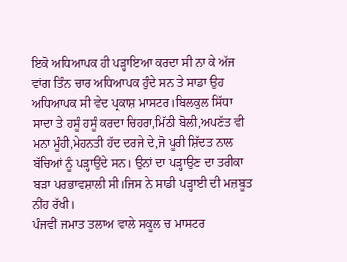ਇਕੋ ਅਧਿਆਪਕ ਹੀ ਪੜ੍ਹਾਇਆ ਕਰਦਾ ਸੀ ਨਾ ਕੇ ਅੱਜ ਵਾਂਗ ਤਿੰਨ ਚਾਰ ਅਧਿਆਪਕ ਹੁੰਦੇ ਸਨ ਤੇ ਸਾਡਾ ਉਹ ਅਧਿਆਪਕ ਸੀ ਵੇਦ ਪ੍ਰਕਾਸ਼ ਮਾਸਟਰ।ਬਿਲਕੁਲ ਸਿੱਧਾ ਸਾਦਾ ਤੇ ਹਸੂੰ ਹਸੂੰ ਕਰਦਾ ਚਿਹਰਾ,ਮਿੱਠੀ ਬੋਲੀ,ਅਪਣੱਤ ਵੀ ਮਨਾ ਮੂੰਹੀ,ਮੇਹਨਤੀ ਹੱਦ ਦਰਜੇ ਦੇ,ਜੋ ਪੂਰੀ ਸ਼ਿੱਦਤ ਨਾਲ ਬੱਚਿਆਂ ਨੂੰ ਪੜ੍ਹਾਉਂਦੇ ਸਨ। ਉਨਾਂ ਦਾ ਪੜ੍ਹਾਉਣ ਦਾ ਤਰੀਕਾ ਬੜਾ ਪਰਭਾਵਸ਼ਾਲੀ ਸੀ।ਜਿਸ ਨੇ ਸਾਡੀ ਪੜ੍ਹਾਈ ਦੀ ਮਜ਼ਬੂਤ ਨੀਂਹ ਰੱਖੀ।
ਪੰਜਵੀਂ ਜਮਾਤ ਤਲਾਅ ਵਾਲੇ ਸਕੂਲ ਚ ਮਾਸਟਰ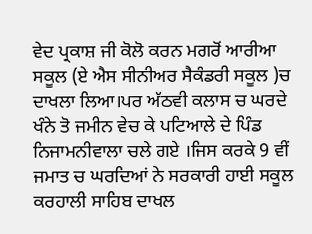ਵੇਦ ਪ੍ਰਕਾਸ਼ ਜੀ ਕੋਲੋ ਕਰਨ ਮਗਰੋਂ ਆਰੀਆ ਸਕੂਲ (ਏ ਐਸ ਸੀਨੀਅਰ ਸੈਕੰਡਰੀ ਸਕੂਲ )ਚ ਦਾਖਲਾ ਲਿਆ।ਪਰ ਅੱਠਵੀ ਕਲਾਸ ਚ ਘਰਦੇ ਖੰਨੇ ਤੋ ਜਮੀਨ ਵੇਚ ਕੇ ਪਟਿਆਲੇ ਦੇ ਪਿੰਡ ਨਿਜਾਮਨੀਵਾਲਾ ਚਲੇ ਗਏ ।ਜਿਸ ਕਰਕੇ 9 ਵੀਂ ਜਮਾਤ ਚ ਘਰਦਿਆਂ ਨੇ ਸਰਕਾਰੀ ਹਾਈ ਸਕੂਲ ਕਰਹਾਲੀ ਸਾਹਿਬ ਦਾਖਲ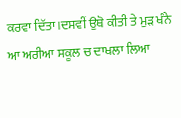ਕਰਵਾ ਦਿੱਤਾ।ਦਸਵੀਂ ਉਥੋ ਕੀਤੀ ਤੇ ਮੁੜ ਖੰਨੇ ਆ ਅਰੀਆ ਸਕੂਲ ਚ ਦਾਖਲਾ ਲਿਆ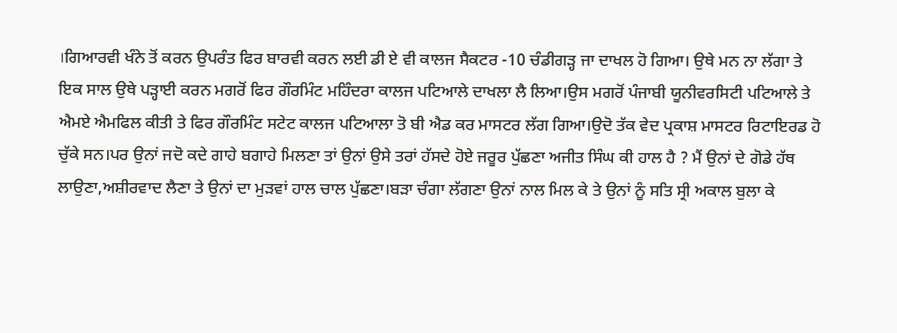।ਗਿਆਰਵੀ ਖੰਨੇ ਤੋਂ ਕਰਨ ਉਪਰੰਤ ਫਿਰ ਬਾਰਵੀ ਕਰਨ ਲਈ ਡੀ ਏ ਵੀ ਕਾਲਜ ਸੈਕਟਰ -10 ਚੰਡੀਗੜ੍ਹ ਜਾ ਦਾਖਲ ਹੋ ਗਿਆ। ਉਥੇ ਮਨ ਨਾ ਲੱਗਾ ਤੇ ਇਕ ਸਾਲ ਉਥੇ ਪੜ੍ਹਾਈ ਕਰਨ ਮਗਰੋਂ ਫਿਰ ਗੌਰਮਿੰਟ ਮਹਿੰਦਰਾ ਕਾਲਜ ਪਟਿਆਲੇ ਦਾਖਲਾ ਲੈ ਲਿਆ।ਉਸ ਮਗਰੋਂ ਪੰਜਾਬੀ ਯੂਨੀਵਰਸਿਟੀ ਪਟਿਆਲੇ ਤੇ ਐਮਏ ਐਮਫਿਲ ਕੀਤੀ ਤੇ ਫਿਰ ਗੌਰਮਿੰਟ ਸਟੇਟ ਕਾਲਜ ਪਟਿਆਲਾ ਤੋ ਬੀ ਐਡ ਕਰ ਮਾਸਟਰ ਲੱਗ ਗਿਆ।ਉਦੋ ਤੱਕ ਵੇਦ ਪ੍ਰਕਾਸ਼ ਮਾਸਟਰ ਰਿਟਾਇਰਡ ਹੋ ਚੁੱਕੇ ਸਨ।ਪਰ ਉਨਾਂ ਜਦੋ ਕਦੇ ਗਾਹੇ ਬਗਾਹੇ ਮਿਲਣਾ ਤਾਂ ਉਨਾਂ ਉਸੇ ਤਰਾਂ ਹੱਸਦੇ ਹੋਏ ਜਰੂਰ ਪੁੱਛਣਾ ਅਜੀਤ ਸਿੰਘ ਕੀ ਹਾਲ ਹੈ ? ਮੈਂ ਉਨਾਂ ਦੇ ਗੋਡੇ ਹੱਥ ਲਾਉਣਾ,ਅਸ਼ੀਰਵਾਦ ਲੈਣਾ ਤੇ ਉਨਾਂ ਦਾ ਮੁੜਵਾਂ ਹਾਲ ਚਾਲ ਪੁੱਛਣਾ।ਬੜਾ ਚੰਗਾ ਲੱਗਣਾ ਉਨਾਂ ਨਾਲ ਮਿਲ ਕੇ ਤੇ ਉਨਾਂ ਨੂੰ ਸਤਿ ਸ੍ਰੀ ਅਕਾਲ ਬੁਲਾ ਕੇ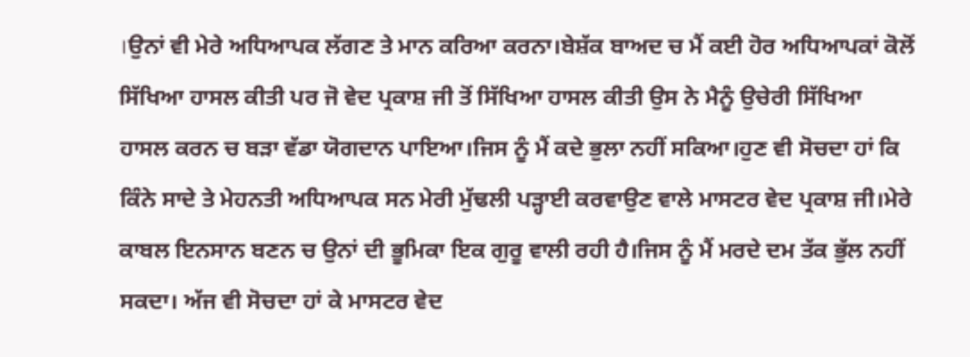।ਉਨਾਂ ਵੀ ਮੇਰੇ ਅਧਿਆਪਕ ਲੱਗਣ ਤੇ ਮਾਨ ਕਰਿਆ ਕਰਨਾ।ਬੇਸ਼ੱਕ ਬਾਅਦ ਚ ਮੈਂ ਕਈ ਹੋਰ ਅਧਿਆਪਕਾਂ ਕੋਲੋਂ ਸਿੱਖਿਆ ਹਾਸਲ ਕੀਤੀ ਪਰ ਜੋ ਵੇਦ ਪ੍ਰਕਾਸ਼ ਜੀ ਤੋਂ ਸਿੱਖਿਆ ਹਾਸਲ ਕੀਤੀ ਉਸ ਨੇ ਮੈਨੂੰ ਉਚੇਰੀ ਸਿੱਖਿਆ ਹਾਸਲ ਕਰਨ ਚ ਬੜਾ ਵੱਡਾ ਯੋਗਦਾਨ ਪਾਇਆ।ਜਿਸ ਨੂੰ ਮੈਂ ਕਦੇ ਭੁਲਾ ਨਹੀਂ ਸਕਿਆ।ਹੁਣ ਵੀ ਸੋਚਦਾ ਹਾਂ ਕਿ ਕਿੰਨੇ ਸਾਦੇ ਤੇ ਮੇਹਨਤੀ ਅਧਿਆਪਕ ਸਨ ਮੇਰੀ ਮੁੱਢਲੀ ਪੜ੍ਹਾਈ ਕਰਵਾਉਣ ਵਾਲੇ ਮਾਸਟਰ ਵੇਦ ਪ੍ਰਕਾਸ਼ ਜੀ।ਮੇਰੇ ਕਾਬਲ ਇਨਸਾਨ ਬਣਨ ਚ ਉਨਾਂ ਦੀ ਭੂਮਿਕਾ ਇਕ ਗੁਰੂ ਵਾਲੀ ਰਹੀ ਹੈ।ਜਿਸ ਨੂੰ ਮੈਂ ਮਰਦੇ ਦਮ ਤੱਕ ਭੁੱਲ ਨਹੀਂ ਸਕਦਾ। ਅੱਜ ਵੀ ਸੋਚਦਾ ਹਾਂ ਕੇ ਮਾਸਟਰ ਵੇਦ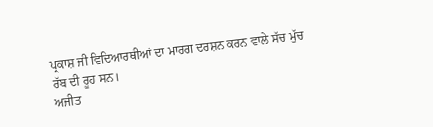ਪ੍ਰਕਾਸ਼ ਜੀ ਵਿਦਿਆਰਥੀਆਂ ਦਾ ਮਾਰਗ ਦਰਸ਼ਨ ਕਰਨ ਵਾਲੇ ਸੱਚ ਮੁੱਚ ਰੱਬ ਦੀ ਰੂਹ ਸਨ।
ਅਜੀਤ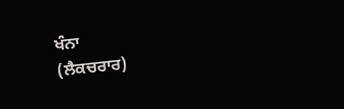ਖੰਨਾ
(ਲੈਕਚਰਾਰ)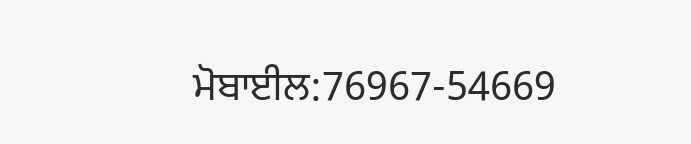ਮੋਬਾਈਲ:76967-54669